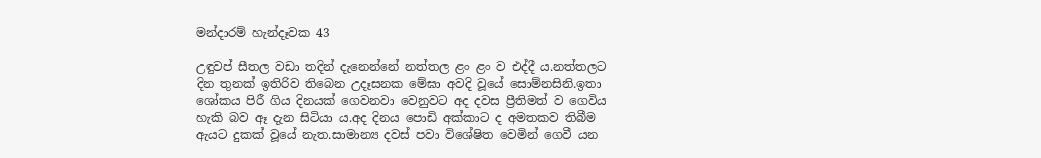මන්දාරම් හැන්දෑවක 43

උඳුවප් සීතල වඩා තදින් දැනෙන්නේ නත්තල ළං ළං ව එද්දී ය.නත්තලට දින තුනක් ඉතිරිව තිබෙන උදෑසනක මේඝා අවදි වූයේ සොම්නසිනි.ඉතා ශෝකය පිරී ගිය දිනයක් ගෙවනවා වෙනුවට අද දවස ප්‍රීතිමත් ව ගෙවිය හැකි බව ඈ දැන සිටියා ය.අද දිනය පොඩි අක්කාට ද අමතකව තිබීම ඇයට දුකක් වූයේ නැත.සාමාන්‍ය දවස් පවා විශේෂිත වෙමින් ගෙවී යන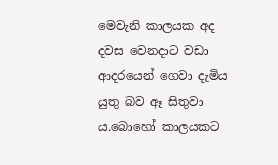මෙවැනි කාලයක අද දවස වෙනදාට වඩා ආදරයෙන් ගෙවා දැමිය යුතු බව ඈ සිතුවා ය.බොහෝ කාලයකට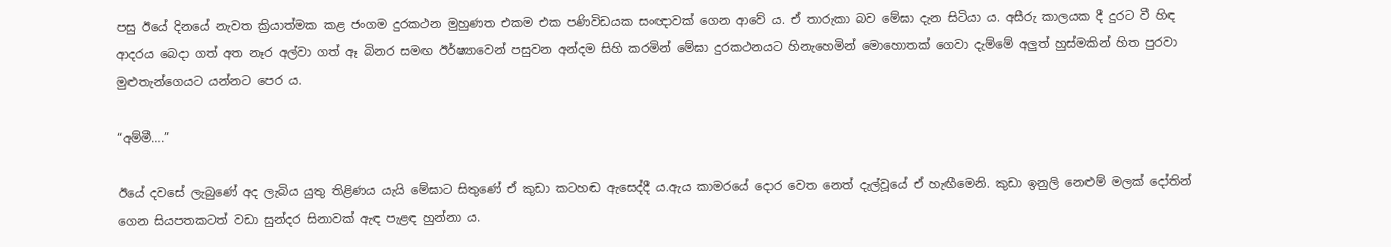පසු ඊයේ දිනයේ නැවත ක්‍රියාත්මක කළ ජංගම දුරකථන මුහුණත එකම එක පණිවිඩයක සංඥාවක් ගෙන ආවේ ය. ඒ තාරුකා බව මේඝා දැන සිටියා ය. අසීරු කාලයක දී දුරට වී හිඳ ආදරය බෙදා ගත් අත නෑර අල්වා ගත් ඈ බිනර සමඟ ඊර්ෂ්‍යාවෙන් පසුවන අන්දම සිහි කරමින් මේඝා දුරකථනයට හිනැහෙමින් මොහොතක් ගෙවා දැම්මේ අලුත් හුස්මකින් හිත පුරවා මුළුතැන්ගෙයට යන්නට පෙර ය.

“අම්මී….”

ඊයේ දවසේ ලැබුණේ අද ලැබිය යුතු තිළිණය යැයි මේඝාට සිතුණේ ඒ කුඩා කටහඬ ඇසෙද්දී ය.ඇය කාමරයේ දොර වෙත නෙත් දැල්වූයේ ඒ හැඟීමෙනි. කුඩා ඉනුලි නෙළුම් මලක් දෝතින් ගෙන සියපතකටත් වඩා සුන්දර සිනාවක් ඇඳ පැළඳ හුන්නා ය.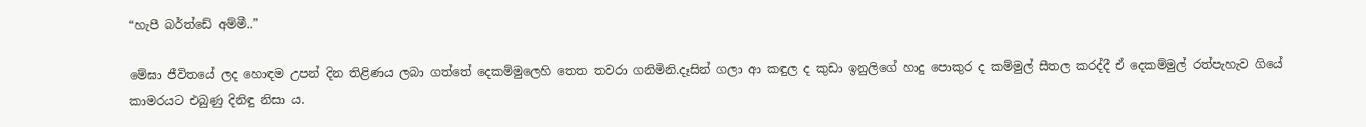“හැපී බර්ත්ඩේ අම්මී..”

මේඝා ජීවිතයේ ලද හොඳම උපන් දින තිළිණය ලබා ගත්තේ දෙකම්මුලෙහි තෙත තවරා ගනිමිනි.දෑසින් ගලා ආ කඳුල ද කුඩා ඉනුලිගේ හාදු පොකුර ද කම්මුල් සීතල කරද්දී ඒ දෙකම්මුල් රත්පැහැව ගියේ කාමරයට එබුණු දිනිඳු නිසා ය.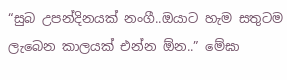“සුබ උපන්දිනයක් නංගී..ඔයාට හැම සතුටම ලැබෙන කාලයක් එන්න ඕන..” මේඝා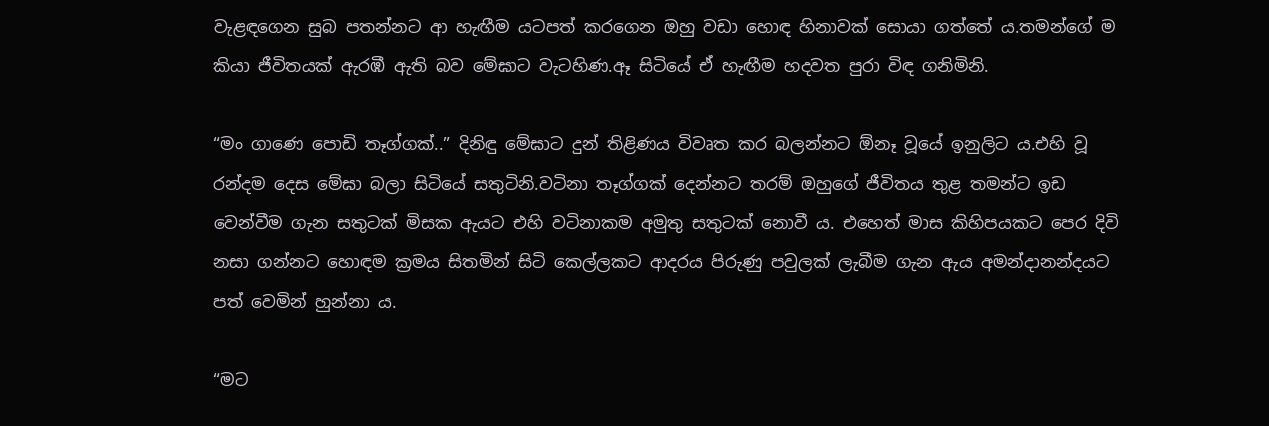වැළඳගෙන සුබ පතන්නට ආ හැඟීම යටපත් කරගෙන ඔහු වඩා හොඳ හිනාවක් සොයා ගත්තේ ය.තමන්ගේ ම කියා ජීවිතයක් ඇරඹී ඇති බව මේඝාට වැටහිණ.ඈ සිටියේ ඒ හැඟීම හදවත පුරා විඳ ගනිමිනි.

“මං ගාණෙ පොඩි තෑග්ගක්..” දිනිඳු මේඝාට දුන් තිළිණය විවෘත කර බලන්නට ඕනෑ වූයේ ඉනුලිට ය.එහි වූ රන්දම දෙස මේඝා බලා සිටියේ සතුටිනි.වටිනා තෑග්ගක් දෙන්නට තරම් ඔහුගේ ජීවිතය තුළ තමන්ට ඉඩ වෙන්වීම ගැන සතුටක් මිසක ඇයට එහි වටිනාකම අමුතු සතුටක් නොවී ය. එහෙත් මාස කිහිපයකට පෙර දිවි නසා ගන්නට හොඳම ක්‍රමය සිතමින් සිටි කෙල්ලකට ආදරය පිරුණු පවුලක් ලැබීම ගැන ඇය අමන්දානන්දයට පත් වෙමින් හුන්නා ය.

“මට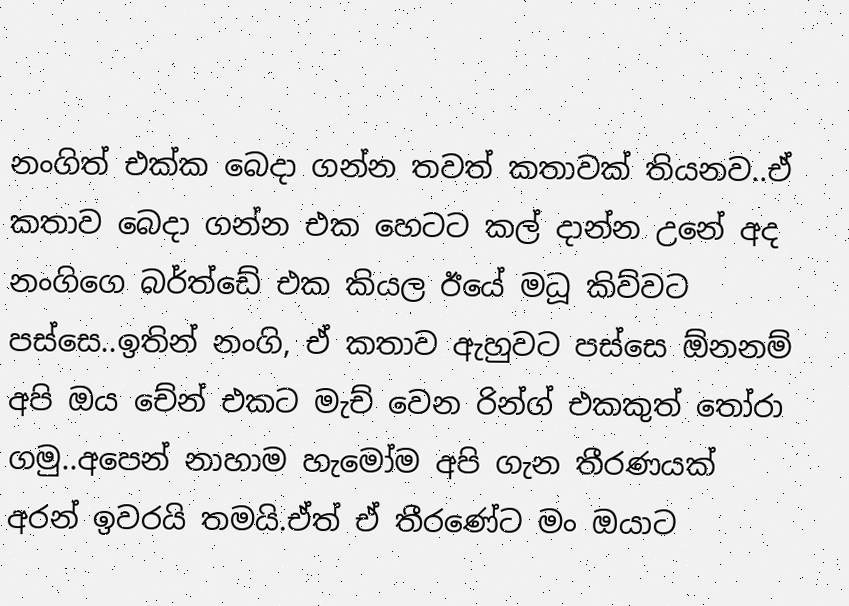නංගිත් එක්ක බෙදා ගන්න තවත් කතාවක් තියනව..ඒ කතාව බෙදා ගන්න එක හෙටට කල් දාන්න උනේ අද නංගිගෙ බර්ත්ඩේ එක කියල ඊයේ මධූ කිව්වට පස්සෙ..ඉතින් නංගි, ඒ කතාව ඇහුවට පස්සෙ ඕනනම් අපි ඔය චේන් එකට මැච් වෙන රින්ග් එකකුත් තෝරා ගමු..අපෙන් නාහාම හැමෝම අපි ගැන තීරණයක් අරන් ඉවරයි තමයි.ඒත් ඒ තීරණේට මං ඔයාට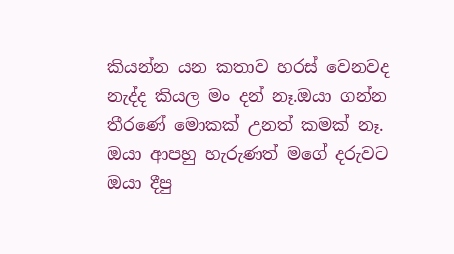කියන්න යන කතාව හරස් වෙනවද නැද්ද කියල මං දන් නෑ.ඔයා ගන්න තීරණේ මොකක් උනත් කමක් නෑ. ඔයා ආපහු හැරුණත් මගේ දරුවට ඔයා දීපු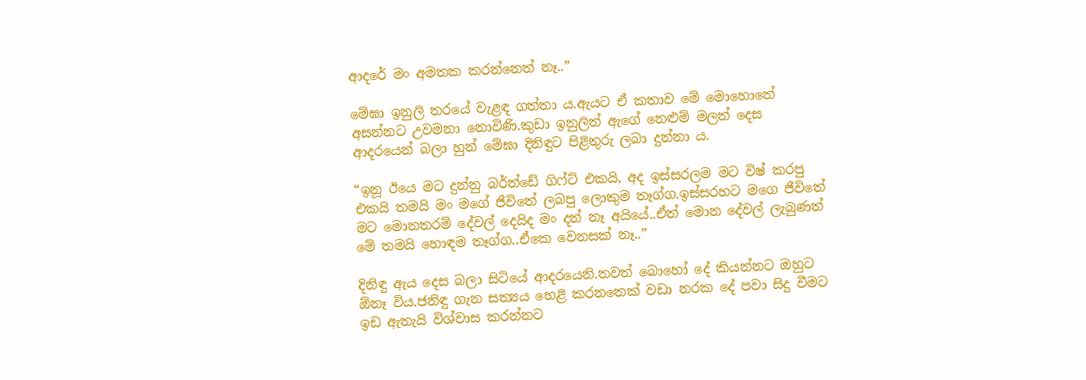ආදරේ මං අමතක කරන්නෙත් නෑ..”

මේඝා ඉනුලි තරයේ වැළඳ ගත්තා ය.ඇයට ඒ කතාව මේ මොහොතේ අසන්නට උවමනා නොවිණි.කුඩා ඉනුලිත් ඇගේ නෙළුම් මලත් දෙස ආදරයෙන් බලා හුන් මේඝා දිනිඳුට පිළිතුරු ලබා දුන්නා ය.

“ඉනූ ඊයෙ මට දුන්නු බර්ත්ඩේ ගිෆ්ට් එකයි, අද ඉස්සරලම මට විෂ් කරපු එකයි තමයි මං මගේ ජීවිතේ ලබපු ලොකුම තෑග්ග.ඉස්සරහට මගෙ ජීවිතේ මට මොනතරම් දේවල් දෙයිද මං දන් නෑ අයියේ..ඒත් මොන දේවල් ලැබුණත් මේ තමයි හොඳම තෑග්ග..ඒකෙ වෙනසක් නෑ..”

දිනිඳු ඇය දෙස බලා සිටියේ ආදරයෙනි.තවත් බොහෝ දේ කියන්නට ඔහුට ඕනෑ විය.ජනිඳු ගැන සත්‍යය හෙළි කරනතෙක් වඩා නරක දේ පවා සිදු වීමට ඉඩ ඇතැයි විශ්වාස කරන්නට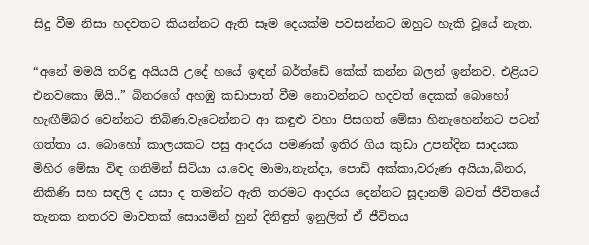සිදු වීම නිසා හදවතට කියන්නට ඇති සෑම දෙයක්ම පවසන්නට ඔහුට හැකි වූයේ නැත.

“අනේ මමයි තරිඳු අයියයි උදේ හයේ ඉඳන් බර්ත්ඩේ කේක් කන්න බලන් ඉන්නව. එළියට එනවකො ඕයි..” බිනරගේ අහඹු කඩාපාත් වීම නොවන්නට හදවත් දෙකක් බොහෝ හැඟීම්බර වෙන්නට තිබිණ.වැටෙන්නට ආ කඳුළු වහා පිසගත් මේඝා හිනැහෙන්නට පටන් ගත්තා ය. බොහෝ කාලයකට පසු ආදරය පමණක් ඉතිර ගිය කුඩා උපන්දින සාදයක මිහිර මේඝා විඳ ගනිමින් සිටියා ය.වෙද මාමා,නැන්දා, පොඩි අක්කා,වරුණ අයියා,බිනර, නිකිණි සහ සඳලි ද යසා ද තමන්ට ඇති තරමට ආදරය දෙන්නට සූදානම් බවත් ජීවිතයේ තැනක නතරව මාවතක් සොයමින් හුන් දිනිඳුත් ඉනුලිත් ඒ ජීවිතය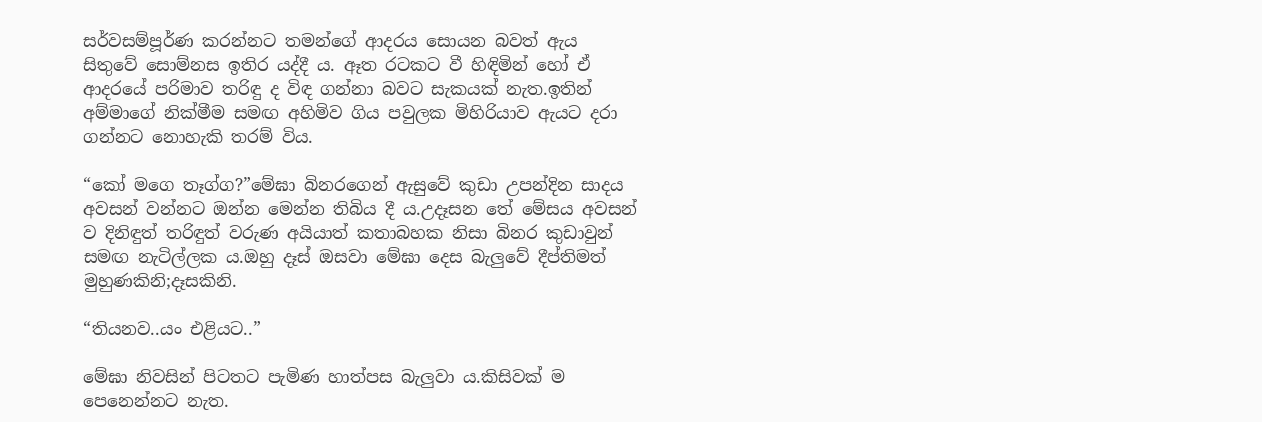සර්වසම්පූර්ණ කරන්නට තමන්ගේ ආදරය සොයන බවත් ඇය සිතුවේ සොම්නස ඉතිර යද්දී ය. ඈත රටකට වී හිඳිමින් හෝ ඒ ආදරයේ පරිමාව තරිඳු ද විඳ ගන්නා බවට සැකයක් නැත.ඉතින් අම්මාගේ නික්මීම සමඟ අහිමිව ගිය පවුලක මිහිරියාව ඇයට දරා ගන්නට නොහැකි තරම් විය.

“කෝ මගෙ තෑග්ග?”මේඝා බිනරගෙන් ඇසුවේ කුඩා උපන්දින සාදය අවසන් වන්නට ඔන්න මෙන්න තිබිය දී ය.උදෑසන තේ මේසය අවසන් ව දිනිඳුත් තරිඳුත් වරුණ අයියාත් කතාබහක නිසා බිනර කුඩාවුන් සමඟ නැටිල්ලක ය.ඔහු දෑස් ඔසවා මේඝා දෙස බැලුවේ දීප්තිමත් මුහුණකිනි;දෑසකිනි.

“තියනව..යං එළියට..”

මේඝා නිවසින් පිටතට පැමිණ හාත්පස බැලුවා ය.කිසිවක් ම පෙනෙන්නට නැත.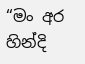“මං අර හින්දි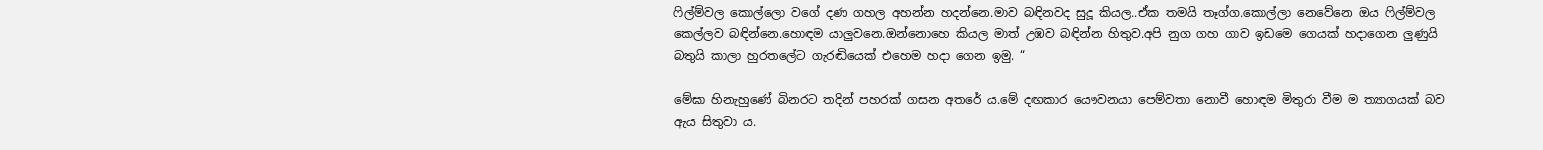ෆිල්ම්වල කොල්ලො වගේ දණ ගහල අහන්න හදන්නෙ.මාව බඳිනවද සුදූ කියල..ඒක තමයි තෑග්ග.කොල්ලා නෙවේනෙ ඔය ෆිල්ම්වල කෙල්ලව බඳින්නෙ.හොඳම යාලුවනෙ.ඔන්නොහෙ කියල මාත් උඹව බඳින්න හිතුව.අපි නුග ගහ ගාව ඉඩමෙ ගෙයක් හදාගෙන ලුණුයි බතුයි කාලා හුරතලේට ගැරඬියෙක් එහෙම හදා ගෙන ඉමු. “

මේඝා හිනැහුණේ බිනරට තදින් පහරක් ගසන අතරේ ය.මේ දඟකාර යෞවනයා පෙම්වතා නොවී හොඳම මිතුරා වීම ම ත්‍යාගයක් බව ඇය සිතුවා ය.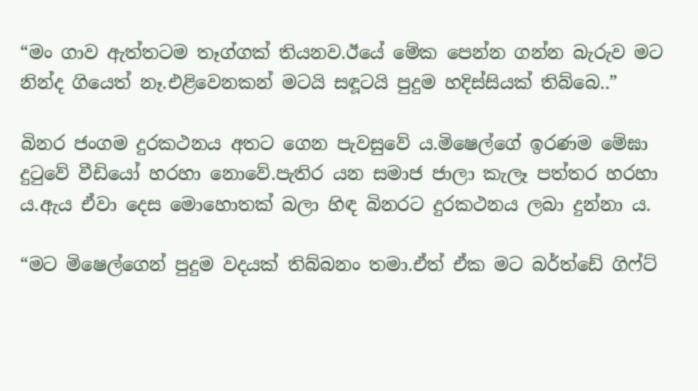“මං ගාව ඇත්තටම තෑග්ගක් තියනව.ඊයේ මේක පෙන්න ගන්න බැරුව මට නින්ද ගියෙත් නෑ.එළිවෙනකන් මටයි සඳූටයි පුදුම හදිස්සියක් තිබ්බෙ..”

බිනර ජංගම දුරකථනය අතට ගෙන පැවසුවේ ය.මිෂෙල්ගේ ඉරණම මේඝා දුටුවේ වීඩියෝ හරහා නොවේ.පැතිර යන සමාජ ජාලා කැලෑ පත්තර හරහා ය.ඇය ඒවා දෙස මොහොතක් බලා හිඳ බිනරට දුරකථනය ලබා දුන්නා ය.

“මට මිෂෙල්ගෙන් පුදුම වදයක් තිබ්බනං තමා.ඒත් ඒක මට බර්ත්ඩේ ගිෆ්ට්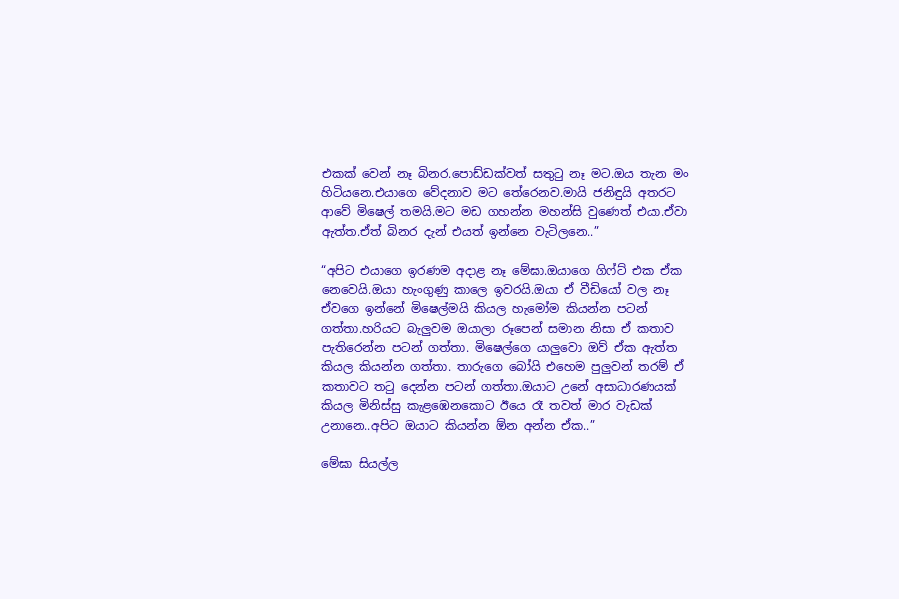එකක් වෙන් නෑ බිනර.පොඩ්ඩක්වත් සතුටු නෑ මට.ඔය තැන මං හිටියනෙ.එයාගෙ වේදනාව මට තේරෙනව.මායි ජනිඳුයි අතරට ආවේ මිෂෙල් තමයි.මට මඩ ගහන්න මහන්සි වුණෙත් එයා.ඒවා ඇත්ත.ඒත් බිනර දැන් එයත් ඉන්නෙ වැටිලනෙ..”

“අපිට එයාගෙ ඉරණම අදාළ නෑ මේඝා.ඔයාගෙ ගිෆ්ට් එක ඒක නෙවෙයි.ඔයා හැංගුණු කාලෙ ඉවරයි.ඔයා ඒ වීඩියෝ වල නෑ ඒවගෙ ඉන්නේ මිෂෙල්මයි කියල හැමෝම කියන්න පටන් ගත්තා.හරියට බැලුවම ඔයාලා රූපෙන් සමාන නිසා ඒ කතාව පැතිරෙන්න පටන් ගත්තා. මිෂෙල්ගෙ යාලුවො ඔව් ඒක ඇත්ත කියල කියන්න ගත්තා. තාරුගෙ බෝයි එහෙම පුලුවන් තරම් ඒ කතාවට තටු දෙන්න පටන් ගත්තා.ඔයාට උනේ අසාධාරණයක් කියල මිනිස්සු කැළඹෙනකොට ඊයෙ රෑ තවත් මාර වැඩක් උනානෙ..අපිට ඔයාට කියන්න ඕන අන්න ඒක..”

මේඝා සියල්ල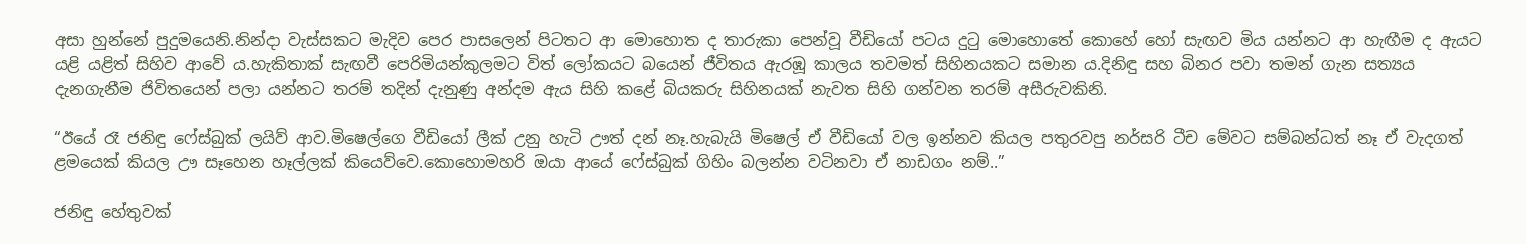අසා හුන්නේ පුදුමයෙනි.නින්දා වැස්සකට මැදිව පෙර පාසලෙන් පිටතට ආ මොහොත ද තාරුකා පෙන්වූ වීඩියෝ පටය දුටු මොහොතේ කොහේ හෝ සැඟව මිය යන්නට ආ හැඟීම ද ඇයට යළි යළිත් සිහිව ආවේ ය.හැකිතාක් සැඟවී පෙරිමියන්කුලමට විත් ලෝකයට බයෙන් ජීවිතය ඇරඹූ කාලය තවමත් සිහිනයකට සමාන ය.දිනිඳු සහ බිනර පවා තමන් ගැන සත්‍යය දැනගැනීම ජිවිතයෙන් පලා යන්නට තරම් තදින් දැනුණු අන්දම ඇය සිහි කළේ බියකරු සිහිනයක් නැවත සිහි ගන්වන තරම් අසීරුවකිනි.

“ඊයේ රෑ ජනිඳු ෆේස්බුක් ලයිව් ආව.මිෂෙල්ගෙ වීඩියෝ ලීක් උනු හැටි ඌත් දන් නෑ.හැබැයි මිෂෙල් ඒ වීඩියෝ වල ඉන්නව කියල පතුරවපු නර්සරි ටීච මේවට සම්බන්ධත් නෑ ඒ වැදගත් ළමයෙක් කියල ඌ සෑහෙන හෑල්ලක් කි‍යෙව්වෙ.කොහොමහරි ඔයා ආයේ ෆේස්බුක් ගිහිං බලන්න වටිනවා ඒ නාඩගං නම්..”

ජනිඳු හේතුවක්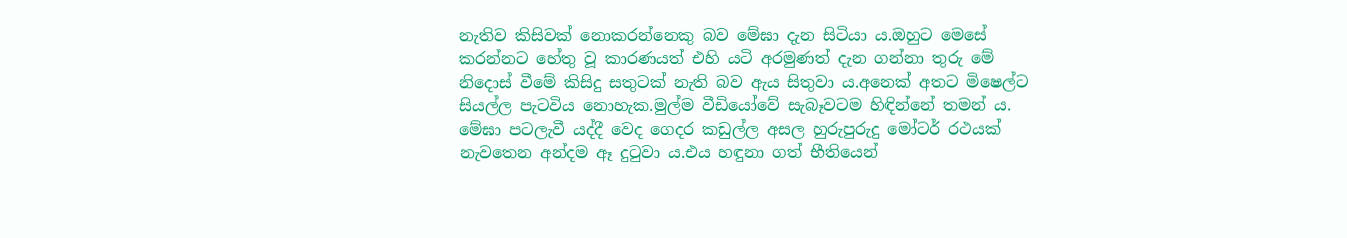නැතිව කිසිවක් නොකරන්නෙකු බව මේඝා දැන සිටියා ය.ඔහුට මෙසේ කරන්නට හේතු වූ කාරණයත් එහි යටි අරමුණත් දැන ගන්නා තුරු මේ නිදොස් වීමේ කිසිදු සතුටක් නැති බව ඇය සිතුවා ය.අනෙක් අතට මිෂෙල්ට සියල්ල පැටවිය නොහැක.මුල්ම වීඩියෝවේ සැබෑවටම හිඳින්නේ තමන් ය. මේඝා පටලැවී යද්දී වෙද ගෙදර කඩුල්ල අසල හුරුපුරුදු මෝටර් රථයක් නැවතෙන අන්දම ඈ දුටුවා ය.එය හඳුනා ගත් භීතියෙන්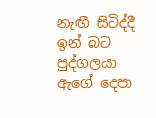නැඟී සිටිද්දී ඉන් බට පුද්ගලයා ඇගේ දෙපා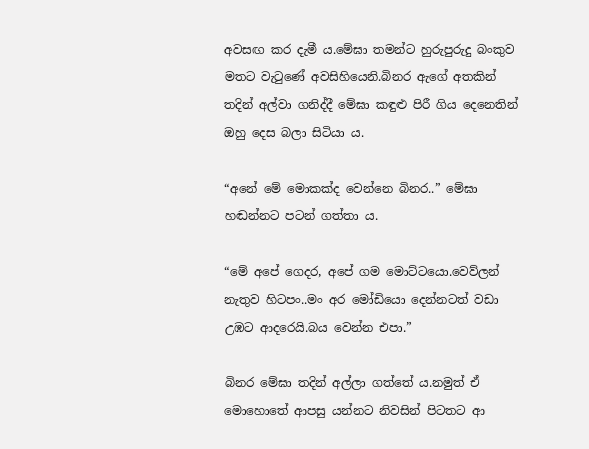අවසඟ කර දැමී ය.මේඝා තමන්ට හුරුපුරුදු බංකුව මතට වැටුණේ අවසිහියෙනි.බිනර ඇගේ අතකින් තදින් අල්වා ගනිද්දී මේඝා කඳුළු පිරී ගිය දෙනෙතින් ඔහු දෙස බලා සිටියා ය.

“අනේ මේ මොකක්ද වෙන්නෙ බිනර..” මේඝා හඬන්නට පටන් ගත්තා ය.

“මේ අපේ ගෙදර, අපේ ගම මොට්ටයො.වෙව්ලන් නැතුව හිටපං..මං අර මෝඩියො දෙන්නටත් වඩා උඹට ආදරෙයි.බය වෙන්න එපා.”

බිනර මේඝා තදින් අල්ලා ගත්තේ ය.නමුත් ඒ මොහොතේ ආපසු යන්නට නිවසින් පිටතට ආ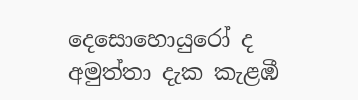දෙසොහොයුරෝ ද අමුත්තා දැක කැළඹී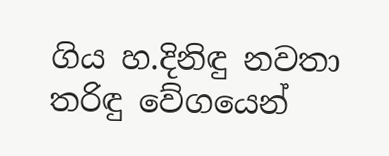ගිය හ.දිනිඳු නවතා තරිඳු වේගයෙන්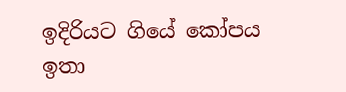ඉදිරියට ගියේ කෝපය ඉතා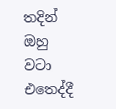තදින් ඔහු වටා එතෙද්දී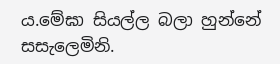ය.මේඝා සියල්ල බලා හුන්නේ සසැලෙමිනි.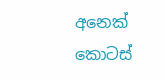අනෙක් කොටස්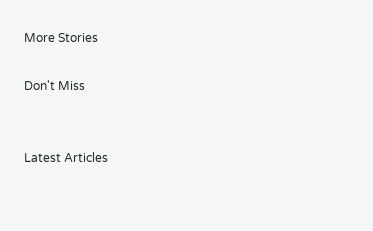More Stories

Don't Miss


Latest Articles